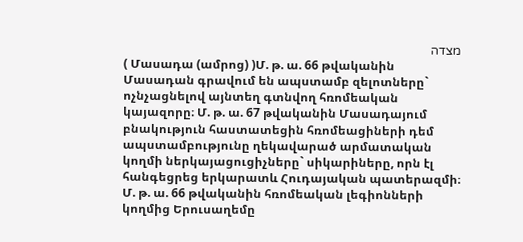מצדה
( Մասադա (ամրոց) )Մ. թ. ա. 66 թվականին Մասադան գրավում են ապստամբ զելոտները` ոչնչացնելով այնտեղ գտնվող հռոմեական կայազորը։ Մ. թ. ա. 67 թվականին Մասադայում բնակություն հաստատեցին հռոմեացիների դեմ ապստամբությունը ղեկավարած արմատական կողմի ներկայացուցիչները` սիկարիները, որն էլ հանգեցրեց երկարատև Հուդայական պատերազմի։ Մ. թ. ա. 66 թվականին հռոմեական լեգիոնների կողմից Երուսաղեմը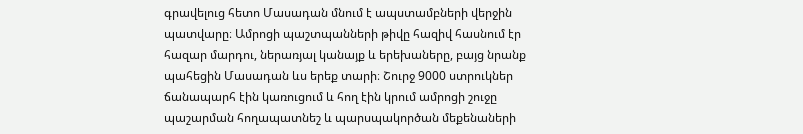գրավելուց հետո Մասադան մնում է ապստամբների վերջին պատվարը։ Ամրոցի պաշտպանների թիվը հազիվ հասնում էր հազար մարդու, ներառյալ կանայք և երեխաները, բայց նրանք պահեցին Մասադան ևս երեք տարի։ Շուրջ 9000 ստրուկներ ճանապարհ էին կառուցում և հող էին կրում ամրոցի շուջը պաշարման հողապատնեշ և պարսպակործան մեքենաների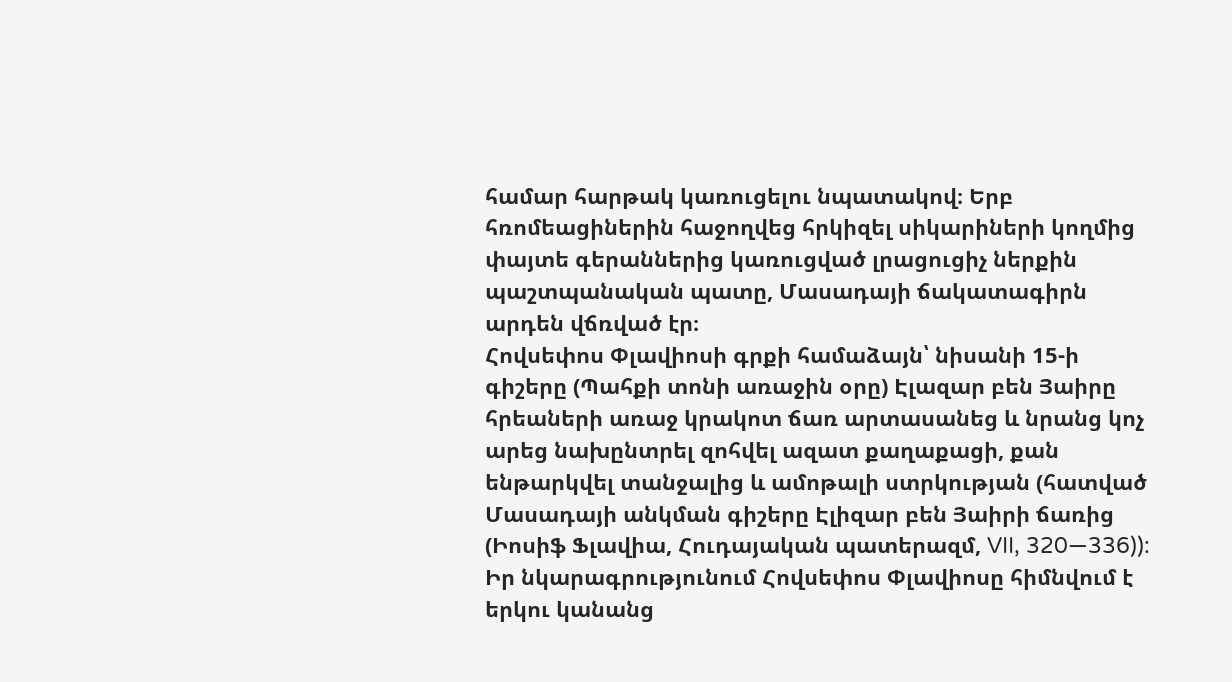համար հարթակ կառուցելու նպատակով։ Երբ հռոմեացիներին հաջողվեց հրկիզել սիկարիների կողմից փայտե գերաններից կառուցված լրացուցիչ ներքին պաշտպանական պատը, Մասադայի ճակատագիրն արդեն վճռված էր։
Հովսեփոս Փլավիոսի գրքի համաձայն՝ նիսանի 15-ի գիշերը (Պահքի տոնի առաջին օրը) Էլազար բեն Յաիրը հրեաների առաջ կրակոտ ճառ արտասանեց և նրանց կոչ արեց նախընտրել զոհվել ազատ քաղաքացի, քան ենթարկվել տանջալից և ամոթալի ստրկության (հատված Մասադայի անկման գիշերը Էլիզար բեն Յաիրի ճառից (Իոսիֆ Ֆլավիա, Հուդայական պատերազմ, VII, 320—336)):
Իր նկարագրությունում Հովսեփոս Փլավիոսը հիմնվում է երկու կանանց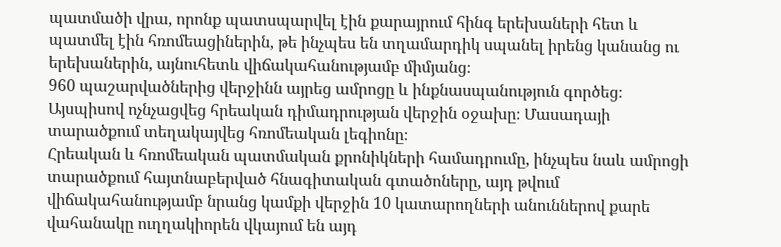պատմածի վրա, որոնք պատսպարվել էին քարայրում հինգ երեխաների հետ և պատմել էին հռոմեացիներին, թե ինչպես են տղամարդիկ սպանել իրենց կանանց ու երեխաներին, այնուհետև վիճակահանությամբ միմյանց։
960 պաշարվածներից վերջինն այրեց ամրոցը և ինքնասպանություն գործեց։ Այսպիսով ոչնչացվեց հրեական դիմադրության վերջին օջախը։ Մասադայի տարածքում տեղակայվեց հռոմեական լեգիոնը։
Հրեական և հռոմեական պատմական քրոնիկների համադրումը, ինչպես նաև ամրոցի տարածքում հայտնաբերված հնագիտական գտածոները, այդ թվում վիճակահանությամբ նրանց կամքի վերջին 10 կատարողների անուններով քարե վահանակը ուղղակիորեն վկայում են այդ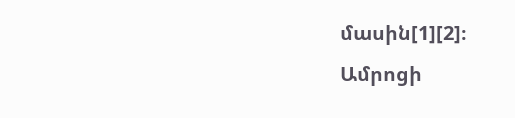մասին[1][2]։
Ամրոցի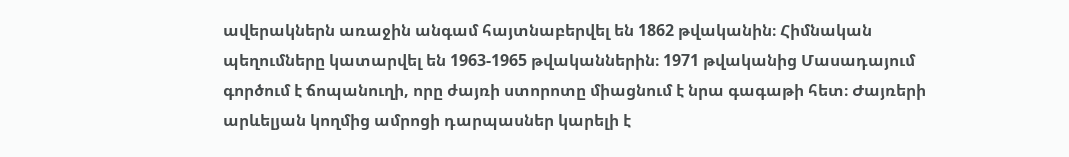ավերակներն առաջին անգամ հայտնաբերվել են 1862 թվականին։ Հիմնական պեղումները կատարվել են 1963-1965 թվականներին։ 1971 թվականից Մասադայում գործում է ճոպանուղի, որը ժայռի ստորոտը միացնում է նրա գագաթի հետ։ Ժայռերի արևելյան կողմից ամրոցի դարպասներ կարելի է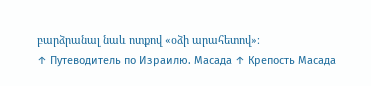բարձրանալ նաև ոտքով «օձի արահետով»։
↑ Путеводитель по Израилю. Масада ↑ Крепость Масада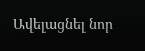Ավելացնել նոր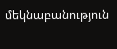մեկնաբանություն